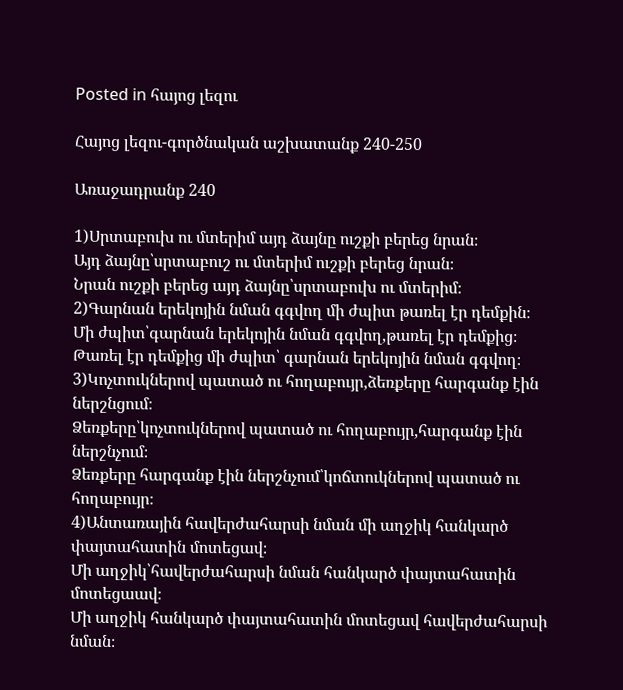Posted in հայոց լեզու

Հայոց լեզու-գործնական աշխատանք 240-250

Առաջադրանք 240

1)Սրտաբուխ ու մտերիմ այդ ձայնը ուշքի բերեց նրան։
Այդ ձայնը՝սրտաբուշ ու մտերիմ ուշքի բերեց նրան։
Նրան ուշքի բերեց այդ ձայնը՝սրտաբուխ ու մտերիմ։
2)Գարնան երեկոյին նման գգվող մի ժպիտ թառել էր դեմքին։
Մի ժպիտ՝գարնան երեկոյին նման գգվող,թառել էր դեմքից։
Թառել էր դեմքից մի ժպիտ՝ գարնան երեկոյին նման գգվող։
3)Կոչտուկներով պատած ու հողաբույր,ձեռքերը հարգանք էին ներշնցում։
Ձեռքերը՝կոչտուկներով պատած ու հողաբույր,հարգանք էին ներշնչում։
Ձեռքերը հարգանք էին ներշնչում՝կոճտուկներով պատած ու հողաբույր։
4)Անտառային հավերժահարսի նման մի աղջիկ հանկարծ փայտահատին մոտեցավ։
Մի աղջիկ՝հավերժահարսի նման հանկարծ փայտահատին մոտեցաավ։
Մի աղջիկ հանկարծ փայտահատին մոտեցավ հավերժահարսի նման։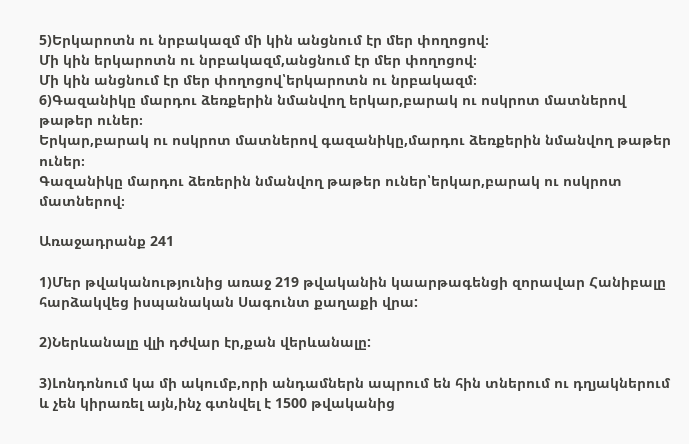5)Երկարոտն ու նրբակազմ մի կին անցնում էր մեր փողոցով։
Մի կին երկարոտն ու նրբակազմ,անցնում էր մեր փողոցով։
Մի կին անցնում էր մեր փողոցով՝երկարոտն ու նրբակազմ։
6)Գազանիկը մարդու ձեռքերին նմանվող երկար,բարակ ու ոսկրոտ մատներով թաթեր ուներ։
Երկար,բարակ ու ոսկրոտ մատներով գազանիկը,մարդու ձեռքերին նմանվող թաթեր ուներ։
Գազանիկը մարդու ձեռերին նմանվող թաթեր ուներ՝երկար,բարակ ու ոսկրոտ մատներով։

Առաջադրանք 241

1)Մեր թվականությունից առաջ 219 թվականին կաարթագենցի զորավար Հանիբալը հարձակվեց իսպանական Սագունտ քաղաքի վրա:

2)Ներևանալը վլի դժվար էր,քան վերևանալը:

3)Լոնդոնում կա մի ակումբ,որի անդամներն ապրում են հին տներում ու դղյակներում և չեն կիրառել այն,ինչ գտնվել է 1500 թվականից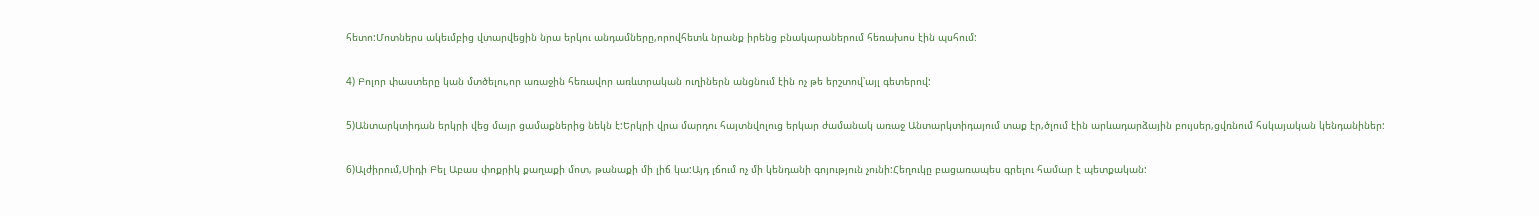հետո:Մոտներս ակեւմբից վտարվեցին նրա երկու անդամները,որովհետև նրանք իրենց բնակարաներում հեռախոս էին պսհում:

4) Բոլոր փաստերը կան մտծելու,որ առաջին հեռավոր առևտրական ուղիներն անցնում էին ոչ թե երշտով՝այլ գետերով:

5)Անտարկտիդան երկրի վեց մայր ցամաքներից նեկն է:Երկրի վրա մարդու հայտնվոլուց երկար ժամանակ առաջ Անտարկտիդայում տաք էր,ծլում էին արևադարձային բույսեր,ցվռնում հսկայական կենդանիներ:

6)Ալժիրում,Սիդի Բել Աբաս փոքրիկ քաղաքի մոտ, թանաքի մի լիճ կա:Այդ լճում ոչ մի կենդանի գոյություն չունի:Հեղուկը բացառապես գրելու համար է պետքական: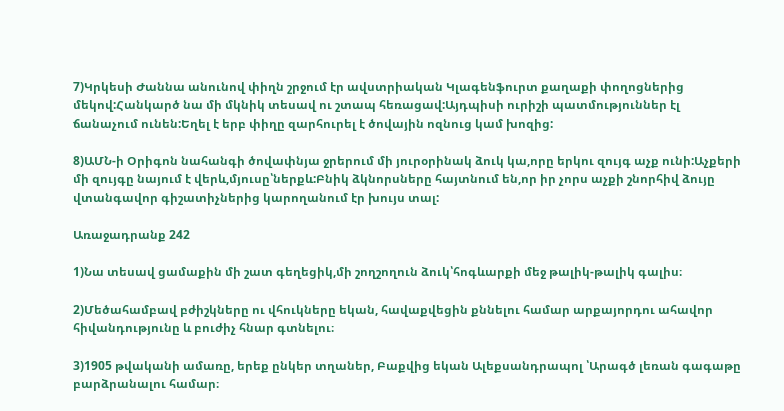7)Կրկեսի Ժաննա անունով փիղն շրջում էր ավստրիական Կլագենֆուրտ քաղաքի փողոցներից մեկով:Հանկարծ նա մի մկնիկ տեսավ ու շտապ հեռացավ:Այդպիսի ուրիշի պատմություններ էլ ճանաչում ունեն:Եղել է երբ փիղը զարհուրել է ծովային ոզնուց կամ խոզից:

8)ԱՄՆ-ի Օրիգոն նահանգի ծովափնյա ջրերում մի յուրօրինակ ձուկ կա,որը երկու զույգ աչք ունի:Աչքերի մի զույգը նայում է վերև,մյուսը՝ներքև:Բնիկ ձկնորսները հայտնում են,որ իր չորս աչքի շնորհիվ ձույը վտանգավոր գիշատիչներից կարողանում էր խույս տալ:

Առաջադրանք 242

1)Նա տեսավ ցամաքին մի շատ գեղեցիկ,մի շողշողուն ձուկ՝հոգևարքի մեջ թալիկ-թալիկ գալիս։

2)Մեծահամբավ բժիշկները ու վհուկները եկան, հավաքվեցին քննելու համար արքայորդու ահավոր հիվանդությունը և բուժիչ հնար գտնելու։

3)1905 թվականի ամառը, երեք ընկեր տղաներ, Բաքվից եկան Ալեքսանդրապոլ ՝Արագծ լեռան գագաթը բարձրանալու համար։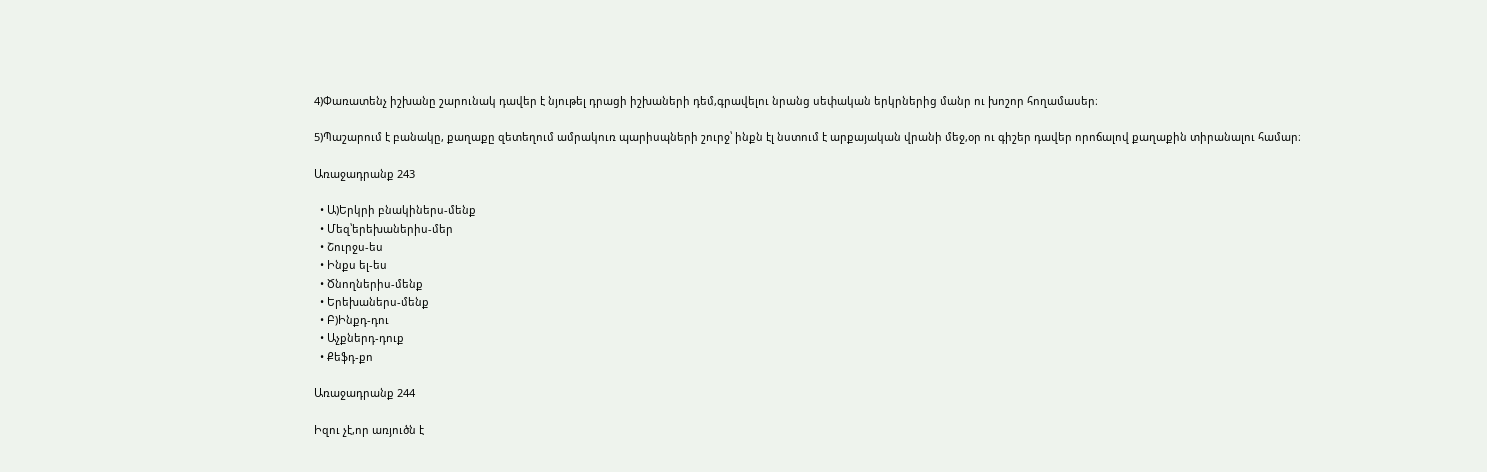4)Փառատենչ իշխանը շարունակ դավեր է նյութել դրացի իշխաների դեմ,գրավելու նրանց սեփական երկրներից մանր ու խոշոր հողամասեր։

5)Պաշարում է բանակը, քաղաքը զետեղում ամրակուռ պարիսպների շուրջ՝ ինքն էլ նստում է արքայական վրանի մեջ,օր ու գիշեր դավեր որոճալով քաղաքին տիրանալու համար։

Առաջադրանք 243

  • Ա)Երկրի բնակիներս-մենք
  • Մեզ՝երեխաներիս-մեր
  • Շուրջս-ես
  • Ինքս ել-ես
  • Ծնողներիս-մենք
  • Երեխաներս-մենք
  • Բ)Ինքդ-դու
  • Աչքներդ-դուք
  • Քեֆդ-քո

Առաջադրանք 244

Իզու չէ,որ առյուծն է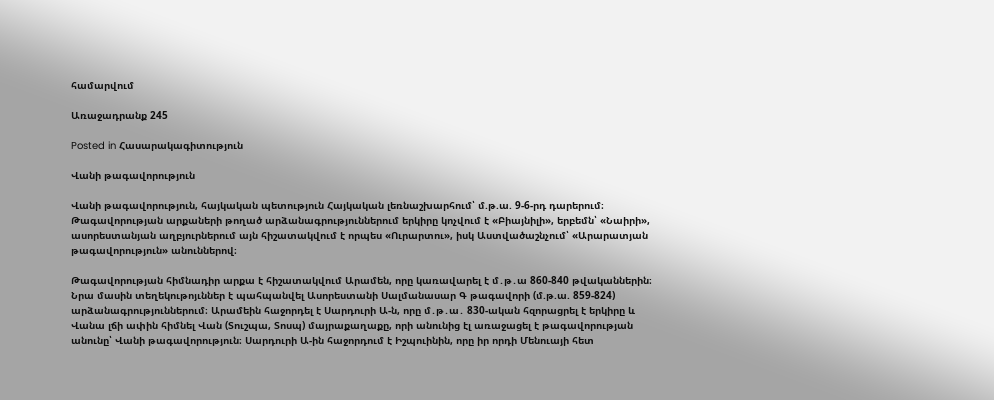համարվում

Առաջադրանք 245

Posted in Հասարակագիտություն

Վանի թագավորություն

Վանի թագավորություն, հայկական պետություն Հայկական լեռնաշխարհում՝ մ.թ.ա. 9-6-րդ դարերում։ Թագավորության արքաների թողած արձանագրություններում երկիրը կոչվում է «Բիայնիլի», երբեմն՝ «Նաիրի», ասորեստանյան աղբյուրներում այն հիշատակվում է որպես «Ուրարտու», իսկ Աստվածաշնչում՝ «Արարատյան թագավորություն» անուններով։

Թագավորության հիմնադիր արքա է հիշատակվում Արամեն, որը կառավարել է մ․թ․ա 860-840 թվականներին։ Նրա մասին տեղեկութոյւններ է պահպանվել Ասորեստանի Սալմանասար Գ թագավորի (մ.թ.ա. 859-824) արձանագրություններում։ Արամեին հաջորդել է Սարդուրի Ա-ն, որը մ․թ․ա․ 830-ական հզորացրել է երկիրը և Վանա լճի ափին հիմնել Վան (Տուշպա, Տոսպ) մայրաքաղաքը, որի անունից էլ առաջացել է թագավորության անունը՝ Վանի թագավորություն։ Սարդուրի Ա-ին հաջորդում է Իշպուինին, որը իր որդի Մենուայի հետ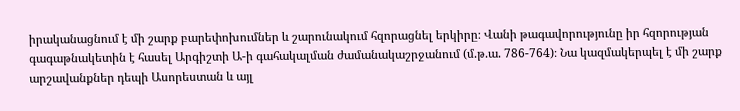իրականացնում է մի շարք բարեփոխումներ և շարունակում հզորացնել երկիրը։ Վանի թագավորությունը իր հզորության գագաթնակետին է հասել Արգիշտի Ա-ի գահակալման ժամանակաշրջանում (մ.թ.ա. 786-764)։ Նա կազմակերպել է մի շարք արշավանքներ դեպի Ասորեստան և այլ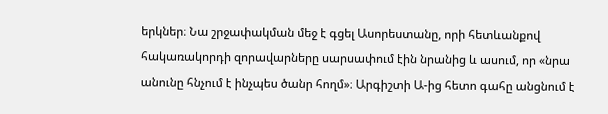երկներ։ Նա շրջափակման մեջ է գցել Ասորեստանը, որի հետևանքով հակառակորդի զորավարները սարսափում էին նրանից և ասում, որ «նրա անունը հնչում է ինչպես ծանր հողմ»։ Արգիշտի Ա-ից հետո գահը անցնում է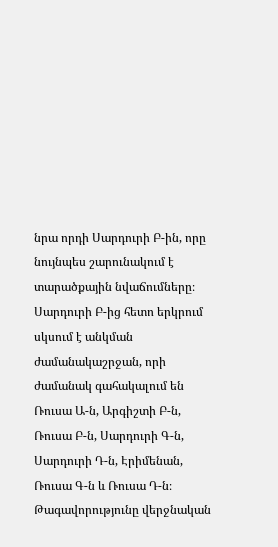նրա որդի Սարդուրի Բ-ին, որը նույնպես շարունակում է տարածքային նվաճումները։ Սարդուրի Բ-ից հետո երկրում սկսում է անկման ժամանակաշրջան, որի ժամանակ գահակալում են Ռուսա Ա-ն, Արգիշտի Բ-ն, Ռուսա Բ-ն, Սարդուրի Գ-ն, Սարդուրի Դ-ն, Էրիմենան, Ռուսա Գ-ն և Ռուսա Դ-ն։ Թագավորությունը վերջնական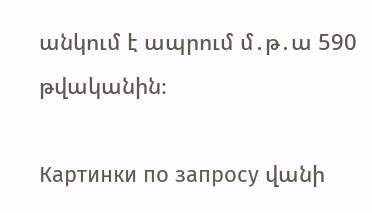անկում է ապրում մ․թ․ա 590 թվականին։

Картинки по запросу վանի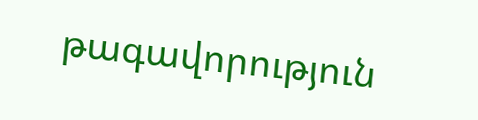թագավորություն